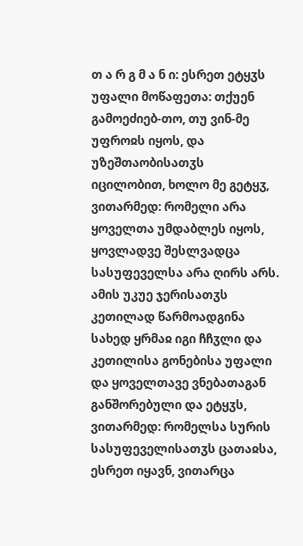თ ა რ გ მ ა ნ ი: ესრეთ ეტყჳს უფალი მოწაფეთა: თქუენ გამოეძიებ-თო, თუ ვინ-მე უფროჲს იყოს, და უზეშთაობისათჳს იცილობით, ხოლო მე გეტყჳ, ვითარმედ: რომელი არა ყოველთა უმდაბლეს იყოს, ყოვლადვე შესლვადცა სასუფეველსა არა ღირს არს. ამის უკუე ჯერისათჳს კეთილად წარმოადგინა სახედ ყრმაჲ იგი ჩჩჳლი და კეთილისა გონებისა უფალი და ყოველთავე ვნებათაგან განშორებული და ეტყჳს, ვითარმედ: რომელსა სურის სასუფეველისათჳს ცათაჲსა, ესრეთ იყავნ, ვითარცა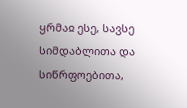ყრმაჲ ესე, სავსე სიმდაბლითა და სიწრფოებითა,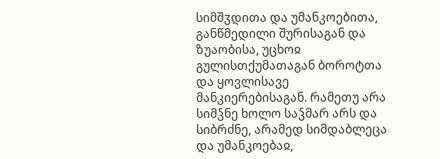სიმშჳდითა და უმანკოებითა, განწმედილი შურისაგან და ზუაობისა, უცხოჲ გულისთქუმათაგან ბოროტთა და ყოვლისავე მანკიერებისაგან. რამეთუ არა სიმჴნე ხოლო საჴმარ არს და სიბრძნე, არამედ სიმდაბლეცა და უმანკოებაჲ,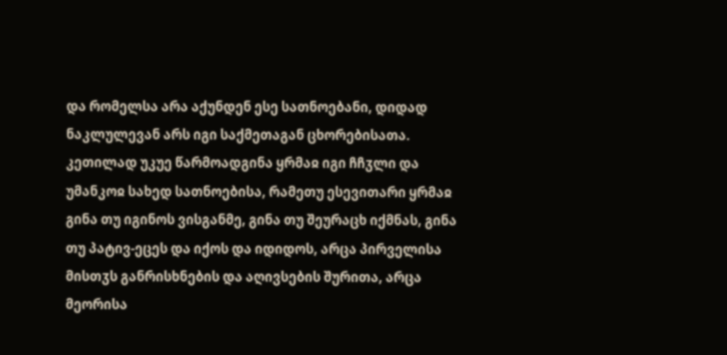და რომელსა არა აქუნდენ ესე სათნოებანი, დიდად ნაკლულევან არს იგი საქმეთაგან ცხორებისათა.
კეთილად უკუე წარმოადგინა ყრმაჲ იგი ჩჩჳლი და უმანკოჲ სახედ სათნოებისა, რამეთუ ესევითარი ყრმაჲ გინა თუ იგინოს ვისგანმე, გინა თუ შეურაცხ იქმნას, გინა თუ პატივ-ეცეს და იქოს და იდიდოს, არცა პირველისა მისთჳს განრისხნების და აღივსების შურითა, არცა მეორისა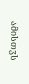ამისთჳს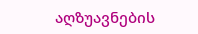აღზუავნების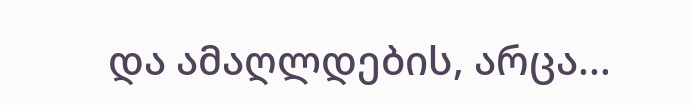და ამაღლდების, არცა...